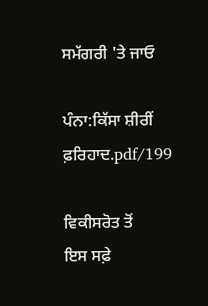ਸਮੱਗਰੀ 'ਤੇ ਜਾਓ

ਪੰਨਾ:ਕਿੱਸਾ ਸ਼ੀਰੀਂ ਫ਼ਰਿਹਾਦ.pdf/199

ਵਿਕੀਸਰੋਤ ਤੋਂ
ਇਸ ਸਫ਼ੇ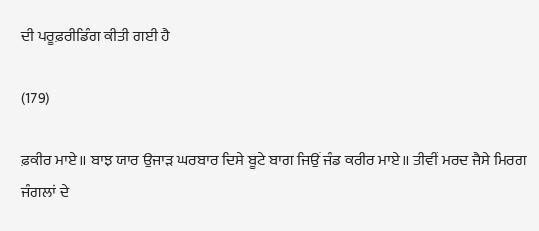ਦੀ ਪਰੂਫ਼ਰੀਡਿੰਗ ਕੀਤੀ ਗਈ ਹੈ

(179)

ਫ਼ਕੀਰ ਮਾਏ॥ ਬਾਝ ਯਾਰ ਉਜਾੜ ਘਰਬਾਰ ਦਿਸੇ ਬੂਟੇ ਬਾਗ ਜਿਉਂ ਜੰਡ ਕਰੀਰ ਮਾਏ॥ ਤੀਵੀਂ ਮਰਦ ਜੈਸੇ ਮਿਰਗ ਜੰਗਲਾਂ ਦੇ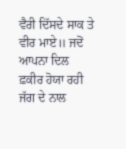ਵੈਰੀ ਦਿੱਸਦੇ ਸਾਕ ਤੇ ਵੀਰ ਮਾਏ॥ ਜਦੋਂ ਆਪਨਾ ਦਿਲ ਫ਼ਕੀਰ ਹੋਯਾ ਰਹੀ ਜੱਗ ਦੇ ਨਾਲ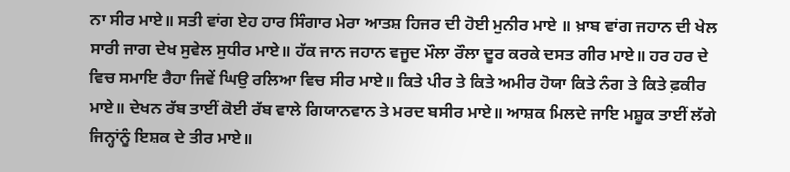ਨਾ ਸੀਰ ਮਾਏ॥ ਸਤੀ ਵਾਂਗ ਏਹ ਹਾਰ ਸਿੰਗਾਰ ਮੇਰਾ ਆਤਸ਼ ਹਿਜਰ ਦੀ ਹੋਈ ਮੁਨੀਰ ਮਾਏ ॥ ਖ਼ਾਬ ਵਾਂਗ ਜਹਾਨ ਦੀ ਖੇਲ ਸਾਰੀ ਜਾਗ ਦੇਖ ਸੁਵੇਲ ਸੁਧੀਰ ਮਾਏ॥ ਹੱਕ ਜਾਨ ਜਹਾਨ ਵਜੂਦ ਮੌਲਾ ਰੌਲਾ ਦੂਰ ਕਰਕੇ ਦਸਤ ਗੀਰ ਮਾਏ॥ ਹਰ ਹਰ ਦੇ ਵਿਚ ਸਮਾਇ ਰੈਹਾ ਜਿਵੇਂ ਘਿਉ ਰਲਿਆ ਵਿਚ ਸੀਰ ਮਾਏ॥ ਕਿਤੇ ਪੀਰ ਤੇ ਕਿਤੇ ਅਮੀਰ ਹੋਯਾ ਕਿਤੇ ਨੰਗ ਤੇ ਕਿਤੇ ਫ਼ਕੀਰ ਮਾਏ॥ ਦੇਖਨ ਰੱਬ ਤਾਈਂ ਕੋਈ ਰੱਬ ਵਾਲੇ ਗਿਯਾਨਵਾਨ ਤੇ ਮਰਦ ਬਸੀਰ ਮਾਏ॥ ਆਸ਼ਕ ਮਿਲਦੇ ਜਾਇ ਮਸ਼ੂਕ ਤਾਈਂ ਲੱਗੇ ਜਿਨ੍ਹਾਂਨੂੰ ਇਸ਼ਕ ਦੇ ਤੀਰ ਮਾਏ॥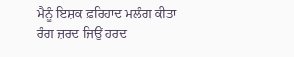ਮੈਨੂੰ ਇਸ਼ਕ ਫ਼ਰਿਹਾਦ ਮਲੰਗ ਕੀਤਾ ਰੰਗ ਜ਼ਰਦ ਜਿਉਂ ਹਰਦ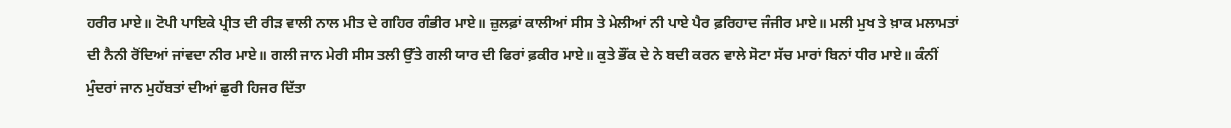ਹਰੀਰ ਮਾਏ॥ ਟੋਪੀ ਪਾਇਕੇ ਪ੍ਰੀਤ ਦੀ ਰੀੜ ਵਾਲੀ ਨਾਲ ਮੀਤ ਦੇ ਗਹਿਰ ਗੰਭੀਰ ਮਾਏ॥ ਜ਼ੁਲਫ਼ਾਂ ਕਾਲੀਆਂ ਸੀਸ ਤੇ ਮੇਲੀਆਂ ਨੀ ਪਾਏ ਪੈਰ ਫ਼ਰਿਹਾਦ ਜੰਜੀਰ ਮਾਏ॥ ਮਲੀ ਮੁਖ ਤੇ ਖ਼ਾਕ ਮਲਾਮਤਾਂ ਦੀ ਨੈਨੀ ਰੋਂਦਿਆਂ ਜਾਂਵਦਾ ਨੀਰ ਮਾਏ॥ ਗਲੀ ਜਾਨ ਮੇਰੀ ਸੀਸ ਤਲੀ ਉੱਤੇ ਗਲੀ ਯਾਰ ਦੀ ਫਿਰਾਂ ਫ਼ਕੀਰ ਮਾਏ॥ ਕੁਤੇ ਭੌਂਕ ਦੇ ਨੇ ਬਦੀ ਕਰਨ ਵਾਲੇ ਸੋਟਾ ਸੱਚ ਮਾਰਾਂ ਬਿਨਾਂ ਧੀਰ ਮਾਏ॥ ਕੰਨੀਂ ਮੁੰਦਰਾਂ ਜਾਨ ਮੁਹੱਬਤਾਂ ਦੀਆਂ ਛੁਰੀ ਹਿਜਰ ਦਿੱਤਾ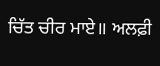ਚਿੱਤ ਚੀਰ ਮਾਏ॥ ਅਲਫ਼ੀ